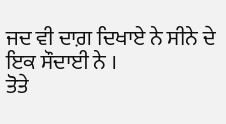ਜਦ ਵੀ ਦਾਗ਼ ਦਿਖਾਏ ਨੇ ਸੀਨੇ ਦੇ ਇਕ ਸੌਦਾਈ ਨੇ ।
ਤੋਤੇ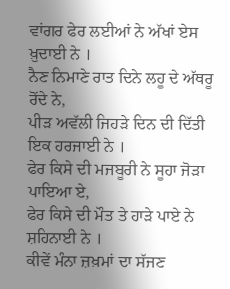ਵਾਂਗਰ ਫੇਰ ਲਈਆਂ ਨੇ ਅੱਖਾਂ ਏਸ ਖ਼ੁਦਾਈ ਨੇ ।
ਨੈਣ ਨਿਮਾਣੇ ਰਾਤ ਦਿਨੇ ਲਹੂ ਦੇ ਅੱਥਰੂ ਰੋਂਦੇ ਨੇ,
ਪੀੜ ਅਵੱਲੀ ਜਿਹੜੇ ਦਿਨ ਦੀ ਦਿੱਤੀ ਇਕ ਹਰਜਾਈ ਨੇ ।
ਫੇਰ ਕਿਸੇ ਦੀ ਮਜਬੂਰੀ ਨੇ ਸੂਹਾ ਜੋੜਾ ਪਾਇਆ ਏ,
ਫੇਰ ਕਿਸੇ ਦੀ ਮੌਤ ਤੇ ਹਾੜੇ ਪਾਏ ਨੇ ਸ਼ਹਿਨਾਈ ਨੇ ।
ਕੀਵੇਂ ਮੰਨਾ ਜ਼ਖ਼ਮਾਂ ਦਾ ਸੱਜਣ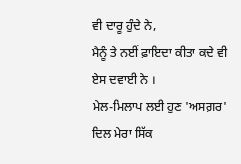ਵੀ ਦਾਰੂ ਹੁੰਦੇ ਨੇ,
ਮੈਨੂੰ ਤੇ ਨਈਂ ਫ਼ਾਇਦਾ ਕੀਤਾ ਕਦੇ ਵੀ ਏਸ ਦਵਾਈ ਨੇ ।
ਮੇਲ-ਮਿਲਾਪ ਲਈ ਹੁਣ 'ਅਸਗ਼ਰ' ਦਿਲ ਮੇਰਾ ਸਿੱਕ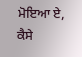ਮੋਇਆ ਏ,
ਕੈਸੇ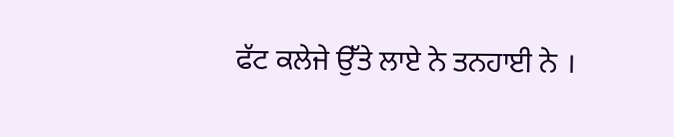ਫੱਟ ਕਲੇਜੇ ਉੱਤੇ ਲਾਏ ਨੇ ਤਨਹਾਈ ਨੇ ।